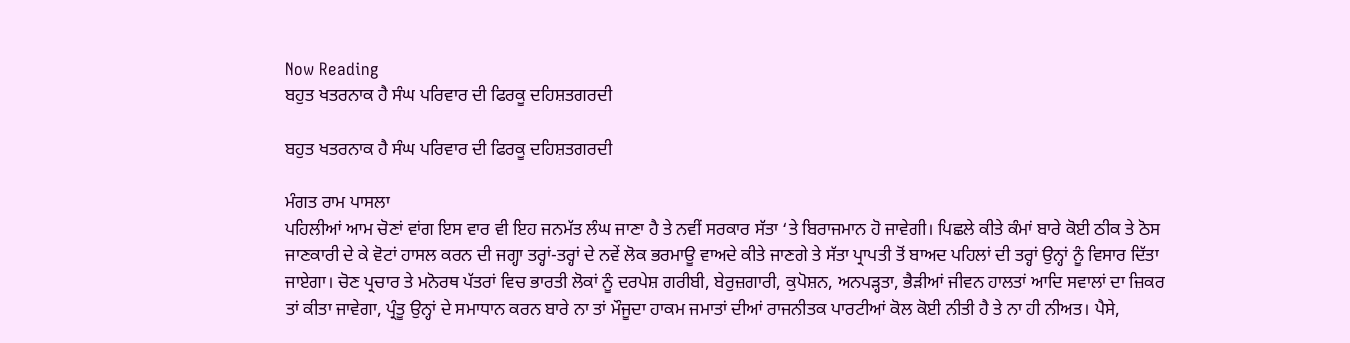Now Reading
ਬਹੁਤ ਖਤਰਨਾਕ ਹੈ ਸੰਘ ਪਰਿਵਾਰ ਦੀ ਫਿਰਕੂ ਦਹਿਸ਼ਤਗਰਦੀ

ਬਹੁਤ ਖਤਰਨਾਕ ਹੈ ਸੰਘ ਪਰਿਵਾਰ ਦੀ ਫਿਰਕੂ ਦਹਿਸ਼ਤਗਰਦੀ

ਮੰਗਤ ਰਾਮ ਪਾਸਲਾ
ਪਹਿਲੀਆਂ ਆਮ ਚੋਣਾਂ ਵਾਂਗ ਇਸ ਵਾਰ ਵੀ ਇਹ ਜਨਮੱਤ ਲੰਘ ਜਾਣਾ ਹੈ ਤੇ ਨਵੀਂ ਸਰਕਾਰ ਸੱਤਾ ‘ਤੇ ਬਿਰਾਜਮਾਨ ਹੋ ਜਾਵੇਗੀ। ਪਿਛਲੇ ਕੀਤੇ ਕੰਮਾਂ ਬਾਰੇ ਕੋਈ ਠੀਕ ਤੇ ਠੋਸ ਜਾਣਕਾਰੀ ਦੇ ਕੇ ਵੋਟਾਂ ਹਾਸਲ ਕਰਨ ਦੀ ਜਗ੍ਹਾ ਤਰ੍ਹਾਂ-ਤਰ੍ਹਾਂ ਦੇ ਨਵੇਂ ਲੋਕ ਭਰਮਾਊ ਵਾਅਦੇ ਕੀਤੇ ਜਾਣਗੇ ਤੇ ਸੱਤਾ ਪ੍ਰਾਪਤੀ ਤੋਂ ਬਾਅਦ ਪਹਿਲਾਂ ਦੀ ਤਰ੍ਹਾਂ ਉਨ੍ਹਾਂ ਨੂੰ ਵਿਸਾਰ ਦਿੱਤਾ ਜਾਏਗਾ। ਚੋਣ ਪ੍ਰਚਾਰ ਤੇ ਮਨੋਰਥ ਪੱਤਰਾਂ ਵਿਚ ਭਾਰਤੀ ਲੋਕਾਂ ਨੂੰ ਦਰਪੇਸ਼ ਗਰੀਬੀ, ਬੇਰੁਜ਼ਗਾਰੀ, ਕੁਪੋਸ਼ਨ, ਅਨਪੜ੍ਹਤਾ, ਭੈੜੀਆਂ ਜੀਵਨ ਹਾਲਤਾਂ ਆਦਿ ਸਵਾਲਾਂ ਦਾ ਜ਼ਿਕਰ ਤਾਂ ਕੀਤਾ ਜਾਵੇਗਾ, ਪ੍ਰੰਤੂ ਉਨ੍ਹਾਂ ਦੇ ਸਮਾਧਾਨ ਕਰਨ ਬਾਰੇ ਨਾ ਤਾਂ ਮੌਜੂਦਾ ਹਾਕਮ ਜਮਾਤਾਂ ਦੀਆਂ ਰਾਜਨੀਤਕ ਪਾਰਟੀਆਂ ਕੋਲ ਕੋਈ ਨੀਤੀ ਹੈ ਤੇ ਨਾ ਹੀ ਨੀਅਤ। ਪੈਸੇ,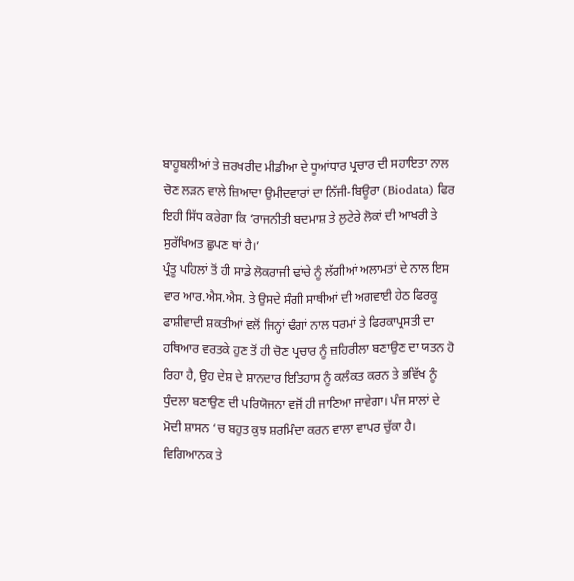ਬਾਹੂਬਲੀਆਂ ਤੇ ਜ਼ਰਖਰੀਦ ਮੀਡੀਆ ਦੇ ਧੂਆਂਧਾਰ ਪ੍ਰਚਾਰ ਦੀ ਸਹਾਇਤਾ ਨਾਲ ਚੋਣ ਲੜਨ ਵਾਲੇ ਜ਼ਿਆਦਾ ਉਮੀਦਵਾਰਾਂ ਦਾ ਨਿੱਜੀ-ਬਿਊਰਾ (Biodata) ਫਿਰ ਇਹੀ ਸਿੱਧ ਕਰੇਗਾ ਕਿ ‘ਰਾਜਨੀਤੀ ਬਦਮਾਸ਼ ਤੇ ਲੁਟੇਰੇ ਲੋਕਾਂ ਦੀ ਆਖਰੀ ਤੇ ਸੁਰੱਖਿਅਤ ਛੁਪਣ ਥਾਂ ਹੈ।’
ਪ੍ਰੰਤੂ ਪਹਿਲਾਂ ਤੋਂ ਹੀ ਸਾਡੇ ਲੋਕਰਾਜੀ ਢਾਂਚੇ ਨੂੰ ਲੱਗੀਆਂ ਅਲਾਮਤਾਂ ਦੇ ਨਾਲ ਇਸ ਵਾਰ ਆਰ.ਐਸ.ਐਸ. ਤੇ ਉਸਦੇ ਸੰਗੀ ਸਾਥੀਆਂ ਦੀ ਅਗਵਾਈ ਹੇਠ ਫਿਰਕੂ ਫਾਸ਼ੀਵਾਦੀ ਸ਼ਕਤੀਆਂ ਵਲੋਂ ਜਿਨ੍ਹਾਂ ਢੰਗਾਂ ਨਾਲ ਧਰਮਾਂ ਤੇ ਫਿਰਕਾਪ੍ਰਸਤੀ ਦਾ ਹਥਿਆਰ ਵਰਤਕੇ ਹੁਣ ਤੋਂ ਹੀ ਚੋਣ ਪ੍ਰਚਾਰ ਨੂੰ ਜ਼ਹਿਰੀਲਾ ਬਣਾਉਣ ਦਾ ਯਤਨ ਹੋ ਰਿਹਾ ਹੈ, ਉਹ ਦੇਸ਼ ਦੇ ਸ਼ਾਨਦਾਰ ਇਤਿਹਾਸ ਨੂੰ ਕਲੰਕਤ ਕਰਨ ਤੇ ਭਵਿੱਖ ਨੂੰ ਧੁੰਦਲਾ ਬਣਾਉਣ ਦੀ ਪਰਿਯੋਜਨਾ ਵਜੋਂ ਹੀ ਜਾਣਿਆ ਜਾਵੇਗਾ। ਪੰਜ ਸਾਲਾਂ ਦੇ ਮੋਦੀ ਸ਼ਾਸਨ ‘ਚ ਬਹੁਤ ਕੁਝ ਸ਼ਰਮਿੰਦਾ ਕਰਨ ਵਾਲਾ ਵਾਪਰ ਚੁੱਕਾ ਹੈ। ਵਿਗਿਆਨਕ ਤੇ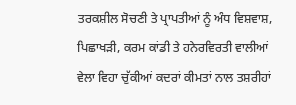ਤਰਕਸ਼ੀਲ ਸੋਚਣੀ ਤੇ ਪ੍ਰਾਪਤੀਆਂ ਨੂੰ ਅੰਧ ਵਿਸ਼ਵਾਸ਼, ਪਿਛਾਖੜੀ, ਕਰਮ ਕਾਂਡੀ ਤੇ ਹਨੇਰਵਿਰਤੀ ਵਾਲੀਆਂ ਵੇਲਾ ਵਿਹਾ ਚੁੱਕੀਆਂ ਕਦਰਾਂ ਕੀਮਤਾਂ ਨਾਲ ਤਸ਼ਰੀਹਾਂ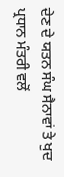ਦੇਣ ਦੇ ਯਤਨ ਸੰਘ ਸੈਨਾਵਾਂ ਤੇ ਖੁਦ ਪ੍ਰਧਾਨ ਮੰਤਰੀ ਵਲੋਂ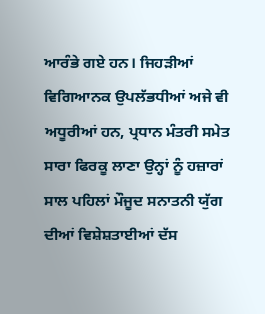ਆਰੰਭੇ ਗਏ ਹਨ। ਜਿਹੜੀਆਂ ਵਿਗਿਆਨਕ ਉਪਲੱਭਧੀਆਂ ਅਜੇ ਵੀ ਅਧੂਰੀਆਂ ਹਨ, ਪ੍ਰਧਾਨ ਮੰਤਰੀ ਸਮੇਤ ਸਾਰਾ ਫਿਰਕੂ ਲਾਣਾ ਉਨ੍ਹਾਂ ਨੂੰ ਹਜ਼ਾਰਾਂ ਸਾਲ ਪਹਿਲਾਂ ਮੌਜੂਦ ਸਨਾਤਨੀ ਯੁੱਗ ਦੀਆਂ ਵਿਸ਼ੇਸ਼ਤਾਈਆਂ ਦੱਸ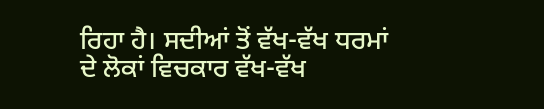ਰਿਹਾ ਹੈ। ਸਦੀਆਂ ਤੋਂ ਵੱਖ-ਵੱਖ ਧਰਮਾਂ ਦੇ ਲੋਕਾਂ ਵਿਚਕਾਰ ਵੱਖ-ਵੱਖ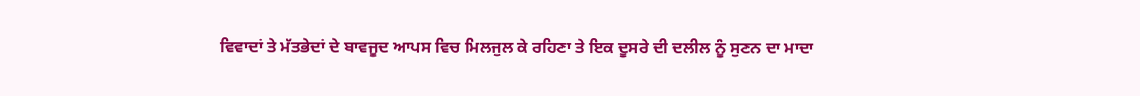ਵਿਵਾਦਾਂ ਤੇ ਮੱਤਭੇਦਾਂ ਦੇ ਬਾਵਜੂਦ ਆਪਸ ਵਿਚ ਮਿਲਜੁਲ ਕੇ ਰਹਿਣਾ ਤੇ ਇਕ ਦੂਸਰੇ ਦੀ ਦਲੀਲ ਨੂੰ ਸੁਣਨ ਦਾ ਮਾਦਾ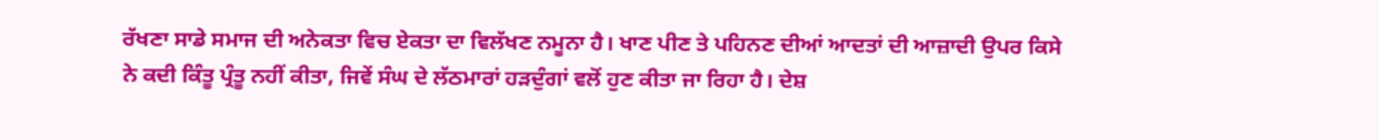ਰੱਖਣਾ ਸਾਡੇ ਸਮਾਜ ਦੀ ਅਨੇਕਤਾ ਵਿਚ ਏਕਤਾ ਦਾ ਵਿਲੱਖਣ ਨਮੂਨਾ ਹੈ। ਖਾਣ ਪੀਣ ਤੇ ਪਹਿਨਣ ਦੀਆਂ ਆਦਤਾਂ ਦੀ ਆਜ਼ਾਦੀ ਉਪਰ ਕਿਸੇ ਨੇ ਕਦੀ ਕਿੰਤੂ ਪ੍ਰੰਤੂ ਨਹੀਂ ਕੀਤਾ, ਜਿਵੇਂ ਸੰਘ ਦੇ ਲੱਠਮਾਰਾਂ ਹੜਦੁੰਗਾਂ ਵਲੋਂ ਹੁਣ ਕੀਤਾ ਜਾ ਰਿਹਾ ਹੈ। ਦੇਸ਼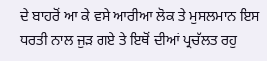ਦੇ ਬਾਹਰੋਂ ਆ ਕੇ ਵਸੇ ਆਰੀਆ ਲੋਕ ਤੇ ਮੁਸਲਮਾਨ ਇਸ ਧਰਤੀ ਨਾਲ ਜੁੜ ਗਏ ਤੇ ਇਥੋਂ ਦੀਆਂ ਪ੍ਰਚੱਲਤ ਰਹੁ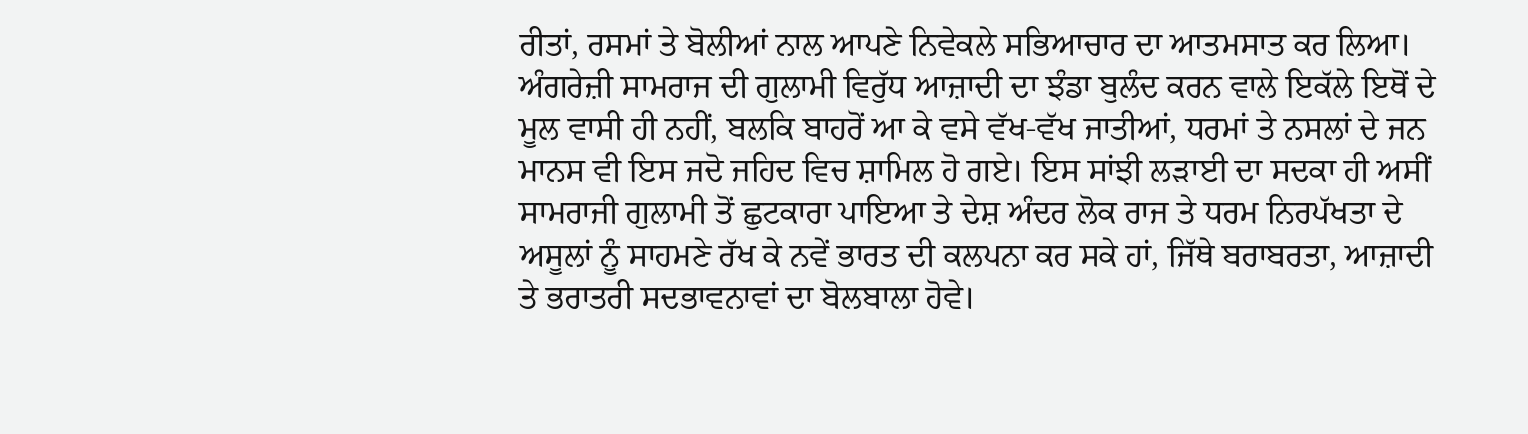ਰੀਤਾਂ, ਰਸਮਾਂ ਤੇ ਬੋਲੀਆਂ ਨਾਲ ਆਪਣੇ ਨਿਵੇਕਲੇ ਸਭਿਆਚਾਰ ਦਾ ਆਤਮਸਾਤ ਕਰ ਲਿਆ। ਅੰਗਰੇਜ਼ੀ ਸਾਮਰਾਜ ਦੀ ਗੁਲਾਮੀ ਵਿਰੁੱਧ ਆਜ਼ਾਦੀ ਦਾ ਝੰਡਾ ਬੁਲੰਦ ਕਰਨ ਵਾਲੇ ਇਕੱਲੇ ਇਥੋਂ ਦੇ ਮੂਲ ਵਾਸੀ ਹੀ ਨਹੀਂ, ਬਲਕਿ ਬਾਹਰੋਂ ਆ ਕੇ ਵਸੇ ਵੱਖ-ਵੱਖ ਜਾਤੀਆਂ, ਧਰਮਾਂ ਤੇ ਨਸਲਾਂ ਦੇ ਜਨ ਮਾਨਸ ਵੀ ਇਸ ਜਦੋ ਜਹਿਦ ਵਿਚ ਸ਼ਾਮਿਲ ਹੋ ਗਏ। ਇਸ ਸਾਂਝੀ ਲੜਾਈ ਦਾ ਸਦਕਾ ਹੀ ਅਸੀਂ ਸਾਮਰਾਜੀ ਗੁਲਾਮੀ ਤੋਂ ਛੁਟਕਾਰਾ ਪਾਇਆ ਤੇ ਦੇਸ਼ ਅੰਦਰ ਲੋਕ ਰਾਜ ਤੇ ਧਰਮ ਨਿਰਪੱਖਤਾ ਦੇ ਅਸੂਲਾਂ ਨੂੰ ਸਾਹਮਣੇ ਰੱਖ ਕੇ ਨਵੇਂ ਭਾਰਤ ਦੀ ਕਲਪਨਾ ਕਰ ਸਕੇ ਹਾਂ, ਜਿੱਥੇ ਬਰਾਬਰਤਾ, ਆਜ਼ਾਦੀ ਤੇ ਭਰਾਤਰੀ ਸਦਭਾਵਨਾਵਾਂ ਦਾ ਬੋਲਬਾਲਾ ਹੋਵੇ।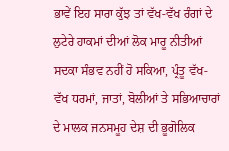ਭਾਵੇਂ ਇਹ ਸਾਰਾ ਕੁੱਝ ਤਾਂ ਵੱਖ-ਵੱਖ ਰੰਗਾਂ ਦੇ ਲੁਟੇਰੇ ਹਾਕਮਾਂ ਦੀਆਂ ਲੋਕ ਮਾਰੂ ਨੀਤੀਆਂ ਸਦਕਾ ਸੰਭਵ ਨਹੀਂ ਹੋ ਸਕਿਆ, ਪ੍ਰੰਤੂ ਵੱਖ-ਵੱਖ ਧਰਮਾਂ, ਜਾਤਾਂ, ਬੋਲੀਆਂ ਤੇ ਸਭਿਆਚਾਰਾਂ ਦੇ ਮਾਲਕ ਜਨਸਮੂਹ ਦੇਸ਼ ਦੀ ਭੂਗੋਲਿਕ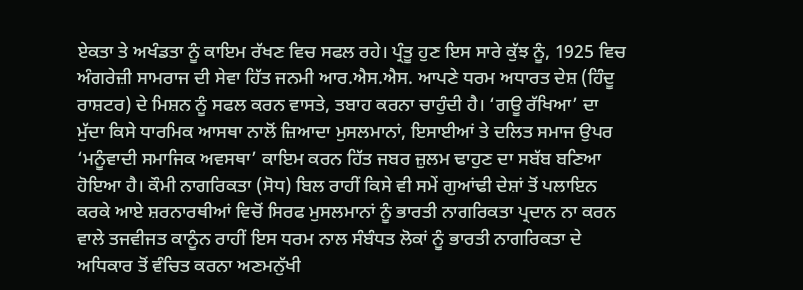ਏਕਤਾ ਤੇ ਅਖੰਡਤਾ ਨੂੰ ਕਾਇਮ ਰੱਖਣ ਵਿਚ ਸਫਲ ਰਹੇ। ਪ੍ਰੰਤੂ ਹੁਣ ਇਸ ਸਾਰੇ ਕੁੱਝ ਨੂੰ, 1925 ਵਿਚ ਅੰਗਰੇਜ਼ੀ ਸਾਮਰਾਜ ਦੀ ਸੇਵਾ ਹਿੱਤ ਜਨਮੀ ਆਰ.ਐਸ.ਐਸ. ਆਪਣੇ ਧਰਮ ਅਧਾਰਤ ਦੇਸ਼ (ਹਿੰਦੂ ਰਾਸ਼ਟਰ) ਦੇ ਮਿਸ਼ਨ ਨੂੰ ਸਫਲ ਕਰਨ ਵਾਸਤੇ, ਤਬਾਹ ਕਰਨਾ ਚਾਹੁੰਦੀ ਹੈ। ‘ਗਊ ਰੱਖਿਆ’ ਦਾ ਮੁੱਦਾ ਕਿਸੇ ਧਾਰਮਿਕ ਆਸਥਾ ਨਾਲੋਂ ਜ਼ਿਆਦਾ ਮੁਸਲਮਾਨਾਂ, ਇਸਾਈਆਂ ਤੇ ਦਲਿਤ ਸਮਾਜ ਉਪਰ ‘ਮਨੂੰਵਾਦੀ ਸਮਾਜਿਕ ਅਵਸਥਾ’ ਕਾਇਮ ਕਰਨ ਹਿੱਤ ਜਬਰ ਜ਼ੁਲਮ ਢਾਹੁਣ ਦਾ ਸਬੱਬ ਬਣਿਆ ਹੋਇਆ ਹੈ। ਕੌਮੀ ਨਾਗਰਿਕਤਾ (ਸੋਧ) ਬਿਲ ਰਾਹੀਂ ਕਿਸੇ ਵੀ ਸਮੇਂ ਗੁਆਂਢੀ ਦੇਸ਼ਾਂ ਤੋਂ ਪਲਾਇਨ ਕਰਕੇ ਆਏ ਸ਼ਰਨਾਰਥੀਆਂ ਵਿਚੋਂ ਸਿਰਫ ਮੁਸਲਮਾਨਾਂ ਨੂੰ ਭਾਰਤੀ ਨਾਗਰਿਕਤਾ ਪ੍ਰਦਾਨ ਨਾ ਕਰਨ ਵਾਲੇ ਤਜਵੀਜਤ ਕਾਨੂੰਨ ਰਾਹੀਂ ਇਸ ਧਰਮ ਨਾਲ ਸੰਬੰਧਤ ਲੋਕਾਂ ਨੂੰ ਭਾਰਤੀ ਨਾਗਰਿਕਤਾ ਦੇ ਅਧਿਕਾਰ ਤੋਂ ਵੰਚਿਤ ਕਰਨਾ ਅਣਮਨੁੱਖੀ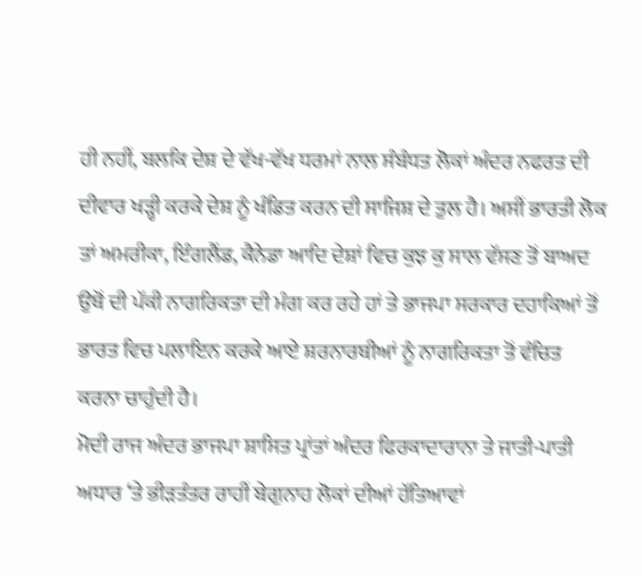ਹੀ ਨਹੀਂ, ਬਲਕਿ ਦੇਸ਼ ਦੇ ਵੱਖ-ਵੱਖ ਧਰਮਾਂ ਨਾਲ ਸੰਬੰਧਤ ਲੋਕਾਂ ਅੰਦਰ ਨਫਰਤ ਦੀ ਦੀਵਾਰ ਖੜ੍ਹੀ ਕਰਕੇ ਦੇਸ਼ ਨੂੰ ਖੰਡਿਤ ਕਰਨ ਦੀ ਸਾਜਿਸ਼ ਦੇ ਤੁਲ ਹੈ। ਅਸੀਂ ਭਾਰਤੀ ਲੋਕ ਤਾਂ ਅਮਰੀਕਾ, ਇੰਗਲੈਂਡ, ਕੈਨੇਡਾ ਆਦਿ ਦੇਸ਼ਾਂ ਵਿਚ ਕੁਝ ਕੁ ਸਾਲ ਵੱਸਣ ਤੋਂ ਬਾਅਦ ਉਥੋਂ ਦੀ ਪੱਕੀ ਨਾਗਰਿਕਤਾ ਦੀ ਮੰਗ ਕਰ ਰਹੇ ਹਾਂ ਤੇ ਭਾਜਪਾ ਸਰਕਾਰ ਦਹਾਕਿਆਂ ਤੋਂ ਭਾਰਤ ਵਿਚ ਪਲਾਇਨ ਕਰਕੇ ਆਏ ਸ਼ਰਨਾਰਥੀਆਂ ਨੂੰ ਨਾਗਰਿਕਤਾ ਤੋਂ ਵੰਚਿਤ ਕਰਨਾ ਚਾਹੁੰਦੀ ਹੈ।
ਮੋਦੀ ਰਾਜ ਅੰਦਰ ਭਾਜਪਾ ਸ਼ਾਸਿਤ ਪ੍ਰਾਂਤਾਂ ਅੰਦਰ ਫਿਰਕਾਦਾਰਾਨਾ ਤੇ ਜਾਤੀ-ਪਾਤੀ ਅਧਾਰ ‘ਤੇ ਭੀੜਤੰਤਰ ਰਾਹੀਂ ਬੇਗੁਨਾਹ ਲੋਕਾਂ ਦੀਆਂ ਹੱਤਿਆਵਾਂ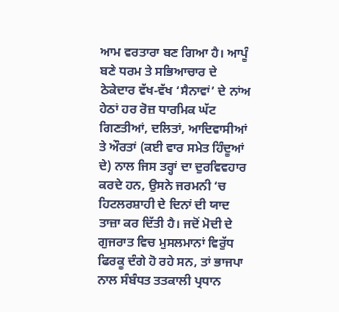ਆਮ ਵਰਤਾਰਾ ਬਣ ਗਿਆ ਹੈ। ਆਪੂੰ ਬਣੇ ਧਰਮ ਤੇ ਸਭਿਆਚਾਰ ਦੇ ਠੇਕੇਦਾਰ ਵੱਖ-ਵੱਖ ‘ਸੈਨਾਵਾਂ’ ਦੇ ਨਾਂਅ ਹੇਠਾਂ ਹਰ ਰੋਜ਼ ਧਾਰਮਿਕ ਘੱਟ ਗਿਣਤੀਆਂ, ਦਲਿਤਾਂ, ਆਦਿਵਾਸੀਆਂ ਤੇ ਔਰਤਾਂ (ਕਈ ਵਾਰ ਸਮੇਤ ਹਿੰਦੂਆਂ ਦੇ) ਨਾਲ ਜਿਸ ਤਰ੍ਹਾਂ ਦਾ ਦੁਰਵਿਵਹਾਰ ਕਰਦੇ ਹਨ, ਉਸਨੇ ਜਰਮਨੀ ‘ਚ ਹਿਟਲਰਸ਼ਾਹੀ ਦੇ ਦਿਨਾਂ ਦੀ ਯਾਦ ਤਾਜ਼ਾ ਕਰ ਦਿੱਤੀ ਹੈ। ਜਦੋਂ ਮੋਦੀ ਦੇ ਗੁਜਰਾਤ ਵਿਚ ਮੁਸਲਮਾਨਾਂ ਵਿਰੁੱਧ ਫਿਰਕੂ ਦੰਗੇ ਹੋ ਰਹੇ ਸਨ, ਤਾਂ ਭਾਜਪਾ ਨਾਲ ਸੰਬੰਧਤ ਤਤਕਾਲੀ ਪ੍ਰਧਾਨ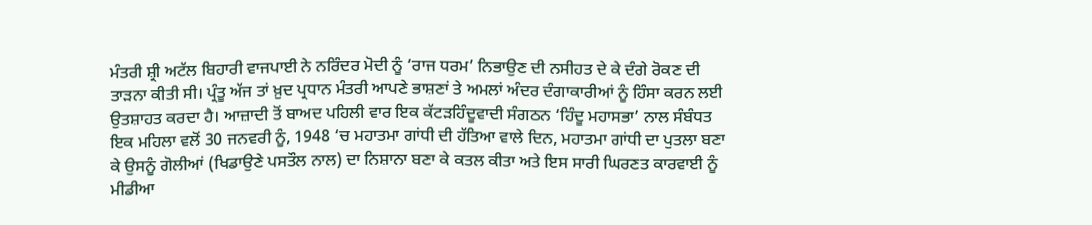ਮੰਤਰੀ ਸ਼੍ਰੀ ਅਟੱਲ ਬਿਹਾਰੀ ਵਾਜਪਾਈ ਨੇ ਨਰਿੰਦਰ ਮੋਦੀ ਨੂੰ ‘ਰਾਜ ਧਰਮ’ ਨਿਭਾਉਣ ਦੀ ਨਸੀਹਤ ਦੇ ਕੇ ਦੰਗੇ ਰੋਕਣ ਦੀ ਤਾੜਨਾ ਕੀਤੀ ਸੀ। ਪ੍ਰੰਤੂ ਅੱਜ ਤਾਂ ਖ਼ੁਦ ਪ੍ਰਧਾਨ ਮੰਤਰੀ ਆਪਣੇ ਭਾਸ਼ਣਾਂ ਤੇ ਅਮਲਾਂ ਅੰਦਰ ਦੰਗਾਕਾਰੀਆਂ ਨੂੰ ਹਿੰਸਾ ਕਰਨ ਲਈ ਉਤਸ਼ਾਹਤ ਕਰਦਾ ਹੈ। ਆਜ਼ਾਦੀ ਤੋਂ ਬਾਅਦ ਪਹਿਲੀ ਵਾਰ ਇਕ ਕੱਟੜਹਿੰਦੂਵਾਦੀ ਸੰਗਠਨ ‘ਹਿੰਦੂ ਮਹਾਸਭਾ’ ਨਾਲ ਸੰਬੰਧਤ ਇਕ ਮਹਿਲਾ ਵਲੋਂ 30 ਜਨਵਰੀ ਨੂੰ, 1948 ‘ਚ ਮਹਾਤਮਾ ਗਾਂਧੀ ਦੀ ਹੱਤਿਆ ਵਾਲੇ ਦਿਨ, ਮਹਾਤਮਾ ਗਾਂਧੀ ਦਾ ਪੁਤਲਾ ਬਣਾ ਕੇ ਉਸਨੂੰ ਗੋਲੀਆਂ (ਖਿਡਾਉਣੇ ਪਸਤੌਲ ਨਾਲ) ਦਾ ਨਿਸ਼ਾਨਾ ਬਣਾ ਕੇ ਕਤਲ ਕੀਤਾ ਅਤੇ ਇਸ ਸਾਰੀ ਘਿਰਣਤ ਕਾਰਵਾਈ ਨੂੰ ਮੀਡੀਆ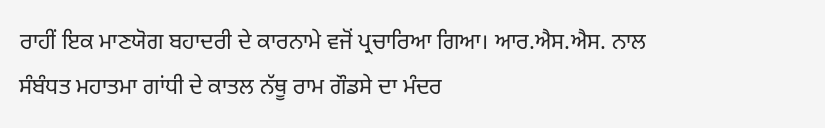ਰਾਹੀਂ ਇਕ ਮਾਣਯੋਗ ਬਹਾਦਰੀ ਦੇ ਕਾਰਨਾਮੇ ਵਜੋਂ ਪ੍ਰਚਾਰਿਆ ਗਿਆ। ਆਰ.ਐਸ.ਐਸ. ਨਾਲ ਸੰਬੰਧਤ ਮਹਾਤਮਾ ਗਾਂਧੀ ਦੇ ਕਾਤਲ ਨੱਥੂ ਰਾਮ ਗੌਡਸੇ ਦਾ ਮੰਦਰ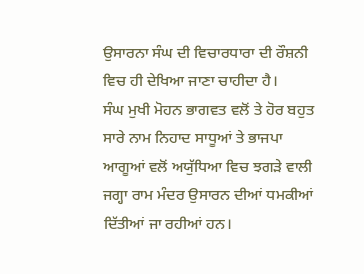ਉਸਾਰਨਾ ਸੰਘ ਦੀ ਵਿਚਾਰਧਾਰਾ ਦੀ ਰੌਸ਼ਨੀ ਵਿਚ ਹੀ ਦੇਖਿਆ ਜਾਣਾ ਚਾਹੀਦਾ ਹੈ।
ਸੰਘ ਮੁਖੀ ਮੋਹਨ ਭਾਗਵਤ ਵਲੋਂ ਤੇ ਹੋਰ ਬਹੁਤ ਸਾਰੇ ਨਾਮ ਨਿਹਾਦ ਸਾਧੂਆਂ ਤੇ ਭਾਜਪਾ ਆਗੂਆਂ ਵਲੋਂ ਅਯੁੱਧਿਆ ਵਿਚ ਝਗੜੇ ਵਾਲੀ ਜਗ੍ਹਾ ਰਾਮ ਮੰਦਰ ਉਸਾਰਨ ਦੀਆਂ ਧਮਕੀਆਂ ਦਿੱਤੀਆਂ ਜਾ ਰਹੀਆਂ ਹਨ।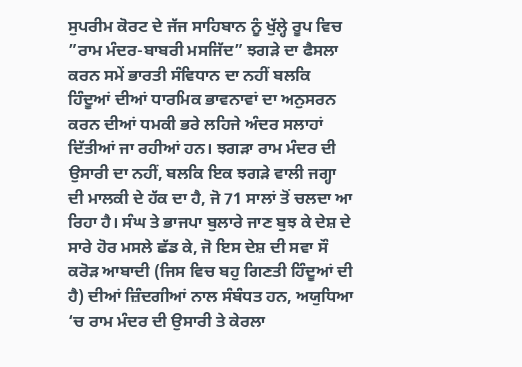ਸੁਪਰੀਮ ਕੋਰਟ ਦੇ ਜੱਜ ਸਾਹਿਬਾਨ ਨੂੰ ਖੁੱਲ੍ਹੇ ਰੂਪ ਵਿਚ ”ਰਾਮ ਮੰਦਰ-ਬਾਬਰੀ ਮਸਜਿੱਦ” ਝਗੜੇ ਦਾ ਫੈਸਲਾ ਕਰਨ ਸਮੇਂ ਭਾਰਤੀ ਸੰਵਿਧਾਨ ਦਾ ਨਹੀਂ ਬਲਕਿ ਹਿੰਦੂਆਂ ਦੀਆਂ ਧਾਰਮਿਕ ਭਾਵਨਾਵਾਂ ਦਾ ਅਨੁਸਰਨ ਕਰਨ ਦੀਆਂ ਧਮਕੀ ਭਰੇ ਲਹਿਜੇ ਅੰਦਰ ਸਲਾਹਾਂ ਦਿੱਤੀਆਂ ਜਾ ਰਹੀਆਂ ਹਨ। ਝਗੜਾ ਰਾਮ ਮੰਦਰ ਦੀ ਉਸਾਰੀ ਦਾ ਨਹੀਂ, ਬਲਕਿ ਇਕ ਝਗੜੇ ਵਾਲੀ ਜਗ੍ਹਾ ਦੀ ਮਾਲਕੀ ਦੇ ਹੱਕ ਦਾ ਹੈ, ਜੋ 71 ਸਾਲਾਂ ਤੋਂ ਚਲਦਾ ਆ ਰਿਹਾ ਹੈ। ਸੰਘ ਤੇ ਭਾਜਪਾ ਬੁਲਾਰੇ ਜਾਣ ਬੁਝ ਕੇ ਦੇਸ਼ ਦੇ ਸਾਰੇ ਹੋਰ ਮਸਲੇ ਛੱਡ ਕੇ, ਜੋ ਇਸ ਦੇਸ਼ ਦੀ ਸਵਾ ਸੌ ਕਰੋੜ ਆਬਾਦੀ (ਜਿਸ ਵਿਚ ਬਹੁ ਗਿਣਤੀ ਹਿੰਦੂਆਂ ਦੀ ਹੈ) ਦੀਆਂ ਜ਼ਿੰਦਗੀਆਂ ਨਾਲ ਸੰਬੰਧਤ ਹਨ, ਅਯੁਧਿਆ ‘ਚ ਰਾਮ ਮੰਦਰ ਦੀ ਉਸਾਰੀ ਤੇ ਕੇਰਲਾ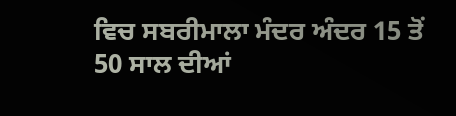ਵਿਚ ਸਬਰੀਮਾਲਾ ਮੰਦਰ ਅੰਦਰ 15 ਤੋਂ 50 ਸਾਲ ਦੀਆਂ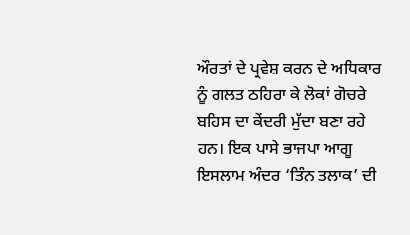ਔਰਤਾਂ ਦੇ ਪ੍ਰਵੇਸ਼ ਕਰਨ ਦੇ ਅਧਿਕਾਰ ਨੂੰ ਗਲਤ ਠਹਿਰਾ ਕੇ ਲੋਕਾਂ ਗੋਚਰੇ ਬਹਿਸ ਦਾ ਕੇਂਦਰੀ ਮੁੱਦਾ ਬਣਾ ਰਹੇ ਹਨ। ਇਕ ਪਾਸੇ ਭਾਜਪਾ ਆਗੂ ਇਸਲਾਮ ਅੰਦਰ ‘ਤਿੰਨ ਤਲਾਕ’ ਦੀ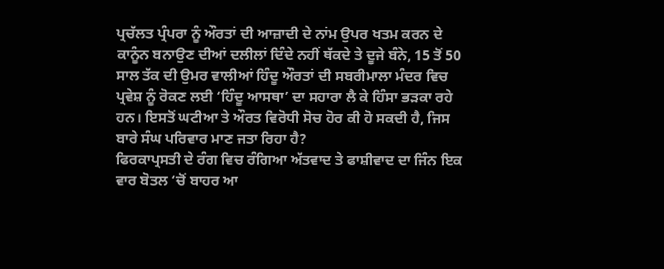ਪ੍ਰਚੱਲਤ ਪ੍ਰੰਪਰਾ ਨੂੰ ਔਰਤਾਂ ਦੀ ਆਜ਼ਾਦੀ ਦੇ ਨਾਂਮ ਉਪਰ ਖਤਮ ਕਰਨ ਦੇ ਕਾਨੂੰਨ ਬਨਾਉਣ ਦੀਆਂ ਦਲੀਲਾਂ ਦਿੰਦੇ ਨਹੀਂ ਥੱਕਦੇ ਤੇ ਦੂਜੇ ਬੰਨੇ, 15 ਤੋਂ 50 ਸਾਲ ਤੱਕ ਦੀ ਉਮਰ ਵਾਲੀਆਂ ਹਿੰਦੂ ਔਰਤਾਂ ਦੀ ਸਬਰੀਮਾਲਾ ਮੰਦਰ ਵਿਚ ਪ੍ਰਵੇਸ਼ ਨੂੰ ਰੋਕਣ ਲਈ ‘ਹਿੰਦੂ ਆਸਥਾ’ ਦਾ ਸਹਾਰਾ ਲੈ ਕੇ ਹਿੰਸਾ ਭੜਕਾ ਰਹੇ ਹਨ। ਇਸਤੋਂ ਘਟੀਆ ਤੇ ਔਰਤ ਵਿਰੋਧੀ ਸੋਚ ਹੋਰ ਕੀ ਹੋ ਸਕਦੀ ਹੈ, ਜਿਸ ਬਾਰੇ ਸੰਘ ਪਰਿਵਾਰ ਮਾਣ ਜਤਾ ਰਿਹਾ ਹੈ?
ਫਿਰਕਾਪ੍ਰਸਤੀ ਦੇ ਰੰਗ ਵਿਚ ਰੰਗਿਆ ਅੱਤਵਾਦ ਤੇ ਫਾਸ਼ੀਵਾਦ ਦਾ ਜਿੰਨ ਇਕ ਵਾਰ ਬੋਤਲ ‘ਚੋਂ ਬਾਹਰ ਆ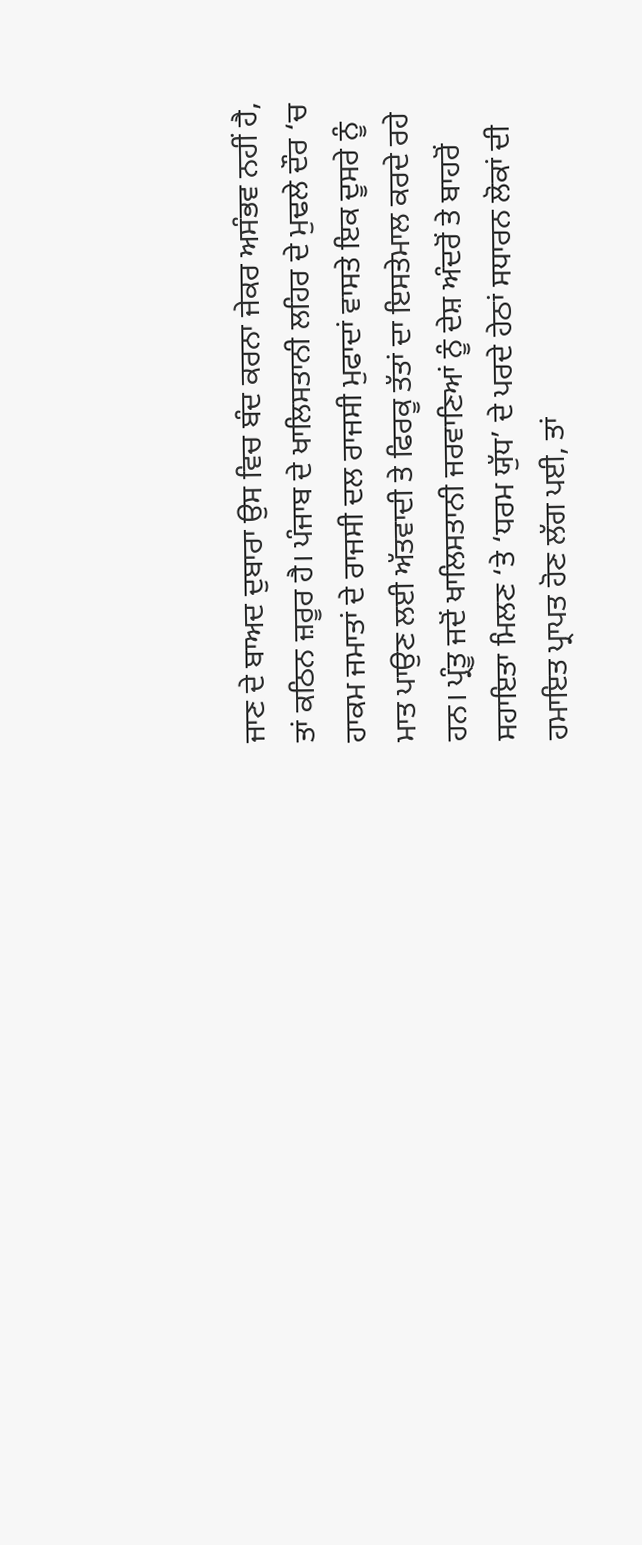ਜਾਣ ਦੇ ਬਾਅਦ ਦੁਬਾਰਾ ਉਸ ਵਿਚ ਬੰਦ ਕਰਨਾ ਜੇਕਰ ਅਸੰਭਵ ਨਹੀਂ ਹੈ, ਤਾਂ ਕਠਿਨ ਜ਼ਰੂਰ ਹੈ। ਪੰਜਾਬ ਦੇ ਖਾਲਿਸਤਾਨੀ ਲਹਿਰ ਦੇ ਮੁਢਲੇ ਦੌਰ ‘ਚ ਹਾਕਮ ਜਮਾਤਾਂ ਦੇ ਰਾਜਸੀ ਦਲ ਰਾਜਸੀ ਮੁਫਾਦਾਂ ਵਾਸਤੇ ਇਕ ਦੂਸਰੇ ਨੂੰ ਮਾਤ ਪਾਉਣ ਲਈ ਅੱਤਵਾਦੀ ਤੇ ਫਿਰਕੂ ਤੱਤਾਂ ਦਾ ਇਸਤੇਮਾਲ ਕਰਦੇ ਰਹੇ ਹਨ। ਪ੍ਰੰਤੂ ਜਦੋਂ ਖਾਲਿਸਤਾਨੀ ਜਰਵਾਣਿਆਂ ਨੂੰ ਦੇਸ਼ ਅੰਦਰੋਂ ਤੇ ਬਾਹਰੋਂ ਸਹਾਇਤਾ ਮਿਲਣ ‘ਤੇ ‘ਧਰਮ ਯੁੱਧ’ ਦੇ ਪਰਦੇ ਹੇਠਾਂ ਸਧਾਰਨ ਲੋਕਾਂ ਦੀ ਹਮਾਇਤ ਪ੍ਰਾਪਤ ਹੋਣ ਲੱਗ ਪਈ, ਤਾਂ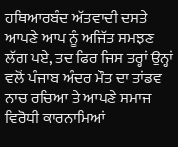ਹਥਿਆਰਬੰਦ ਅੱਤਵਾਦੀ ਦਸਤੇ ਆਪਣੇ ਆਪ ਨੂੰ ਅਜਿੱਤ ਸਮਝਣ ਲੱਗ ਪਏ, ਤਦ ਫਿਰ ਜਿਸ ਤਰ੍ਹਾਂ ਉਨ੍ਹਾਂ ਵਲੋਂ ਪੰਜਾਬ ਅੰਦਰ ਮੌਤ ਦਾ ਤਾਂਡਵ ਨਾਚ ਰਚਿਆ ਤੇ ਆਪਣੇ ਸਮਾਜ ਵਿਰੋਧੀ ਕਾਰਨਾਮਿਆਂ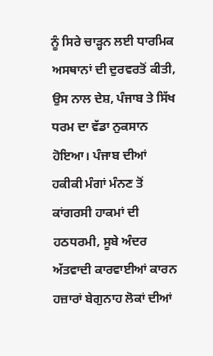ਨੂੰ ਸਿਰੇ ਚਾੜ੍ਹਨ ਲਈ ਧਾਰਮਿਕ ਅਸਥਾਨਾਂ ਦੀ ਦੁਰਵਰਤੋਂ ਕੀਤੀ, ਉਸ ਨਾਲ ਦੇਸ਼, ਪੰਜਾਬ ਤੇ ਸਿੱਖ ਧਰਮ ਦਾ ਵੱਡਾ ਨੁਕਸਾਨ ਹੋਇਆ। ਪੰਜਾਬ ਦੀਆਂ ਹਕੀਕੀ ਮੰਗਾਂ ਮੰਨਣ ਤੋਂ ਕਾਂਗਰਸੀ ਹਾਕਮਾਂ ਦੀ ਹਠਧਰਮੀ, ਸੂਬੇ ਅੰਦਰ ਅੱਤਵਾਦੀ ਕਾਰਵਾਈਆਂ ਕਾਰਨ ਹਜ਼ਾਰਾਂ ਬੇਗੁਨਾਹ ਲੋਕਾਂ ਦੀਆਂ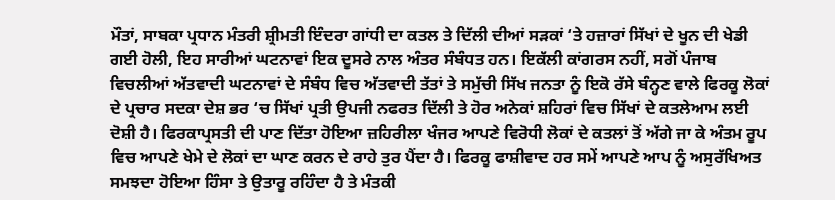ਮੌਤਾਂ, ਸਾਬਕਾ ਪ੍ਰਧਾਨ ਮੰਤਰੀ ਸ਼੍ਰੀਮਤੀ ਇੰਦਰਾ ਗਾਂਧੀ ਦਾ ਕਤਲ ਤੇ ਦਿੱਲੀ ਦੀਆਂ ਸੜਕਾਂ ‘ਤੇ ਹਜ਼ਾਰਾਂ ਸਿੱਖਾਂ ਦੇ ਖੂਨ ਦੀ ਖੇਡੀ ਗਈ ਹੋਲੀ, ਇਹ ਸਾਰੀਆਂ ਘਟਨਾਵਾਂ ਇਕ ਦੂਸਰੇ ਨਾਲ ਅੰਤਰ ਸੰਬੰਧਤ ਹਨ। ਇਕੱਲੀ ਕਾਂਗਰਸ ਨਹੀਂ, ਸਗੋਂ ਪੰਜਾਬ ਵਿਚਲੀਆਂ ਅੱਤਵਾਦੀ ਘਟਨਾਵਾਂ ਦੇ ਸੰਬੰਧ ਵਿਚ ਅੱਤਵਾਦੀ ਤੱਤਾਂ ਤੇ ਸਮੁੱਚੀ ਸਿੱਖ ਜਨਤਾ ਨੂੰ ਇਕੋ ਰੱਸੇ ਬੰਨ੍ਹਣ ਵਾਲੇ ਫਿਰਕੂ ਲੋਕਾਂ ਦੇ ਪ੍ਰਚਾਰ ਸਦਕਾ ਦੇਸ਼ ਭਰ ‘ਚ ਸਿੱਖਾਂ ਪ੍ਰਤੀ ਉਪਜੀ ਨਫਰਤ ਦਿੱਲੀ ਤੇ ਹੋਰ ਅਨੇਕਾਂ ਸ਼ਹਿਰਾਂ ਵਿਚ ਸਿੱਖਾਂ ਦੇ ਕਤਲੇਆਮ ਲਈ ਦੋਸ਼ੀ ਹੈ। ਫਿਰਕਾਪ੍ਰਸਤੀ ਦੀ ਪਾਣ ਦਿੱਤਾ ਹੋਇਆ ਜ਼ਹਿਰੀਲਾ ਖੰਜਰ ਆਪਣੇ ਵਿਰੋਧੀ ਲੋਕਾਂ ਦੇ ਕਤਲਾਂ ਤੋਂ ਅੱਗੇ ਜਾ ਕੇ ਅੰਤਮ ਰੂਪ ਵਿਚ ਆਪਣੇ ਖੇਮੇ ਦੇ ਲੋਕਾਂ ਦਾ ਘਾਣ ਕਰਨ ਦੇ ਰਾਹੇ ਤੁਰ ਪੈਂਦਾ ਹੈ। ਫਿਰਕੂ ਫਾਸ਼ੀਵਾਦ ਹਰ ਸਮੇਂ ਆਪਣੇ ਆਪ ਨੂੰ ਅਸੁਰੱਖਿਅਤ ਸਮਝਦਾ ਹੋਇਆ ਹਿੰਸਾ ਤੇ ਉਤਾਰੂ ਰਹਿੰਦਾ ਹੈ ਤੇ ਮੰਤਕੀ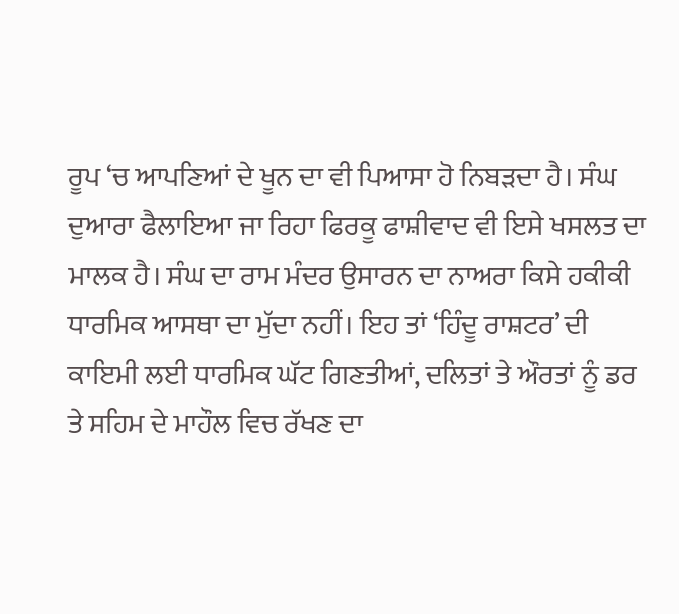ਰੂਪ ‘ਚ ਆਪਣਿਆਂ ਦੇ ਖੂਨ ਦਾ ਵੀ ਪਿਆਸਾ ਹੋ ਨਿਬੜਦਾ ਹੈ। ਸੰਘ ਦੁਆਰਾ ਫੈਲਾਇਆ ਜਾ ਰਿਹਾ ਫਿਰਕੂ ਫਾਸ਼ੀਵਾਦ ਵੀ ਇਸੇ ਖਸਲਤ ਦਾ ਮਾਲਕ ਹੈ। ਸੰਘ ਦਾ ਰਾਮ ਮੰਦਰ ਉਸਾਰਨ ਦਾ ਨਾਅਰਾ ਕਿਸੇ ਹਕੀਕੀ ਧਾਰਮਿਕ ਆਸਥਾ ਦਾ ਮੁੱਦਾ ਨਹੀਂ। ਇਹ ਤਾਂ ‘ਹਿੰਦੂ ਰਾਸ਼ਟਰ’ ਦੀ ਕਾਇਮੀ ਲਈ ਧਾਰਮਿਕ ਘੱਟ ਗਿਣਤੀਆਂ, ਦਲਿਤਾਂ ਤੇ ਔਰਤਾਂ ਨੂੰ ਡਰ ਤੇ ਸਹਿਮ ਦੇ ਮਾਹੌਲ ਵਿਚ ਰੱਖਣ ਦਾ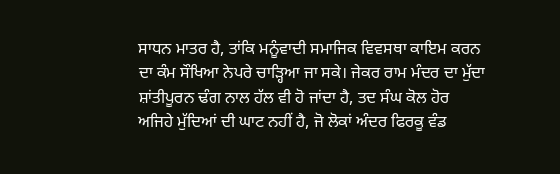ਸਾਧਨ ਮਾਤਰ ਹੈ, ਤਾਂਕਿ ਮਨੂੰਵਾਦੀ ਸਮਾਜਿਕ ਵਿਵਸਥਾ ਕਾਇਮ ਕਰਨ ਦਾ ਕੰਮ ਸੌਖਿਆ ਨੇਪਰੇ ਚਾੜ੍ਹਿਆ ਜਾ ਸਕੇ। ਜੇਕਰ ਰਾਮ ਮੰਦਰ ਦਾ ਮੁੱਦਾ ਸ਼ਾਂਤੀਪੂਰਨ ਢੰਗ ਨਾਲ ਹੱਲ ਵੀ ਹੋ ਜਾਂਦਾ ਹੈ, ਤਦ ਸੰਘ ਕੋਲ ਹੋਰ ਅਜਿਹੇ ਮੁੱਦਿਆਂ ਦੀ ਘਾਟ ਨਹੀਂ ਹੈ, ਜੋ ਲੋਕਾਂ ਅੰਦਰ ਫਿਰਕੂ ਵੰਡ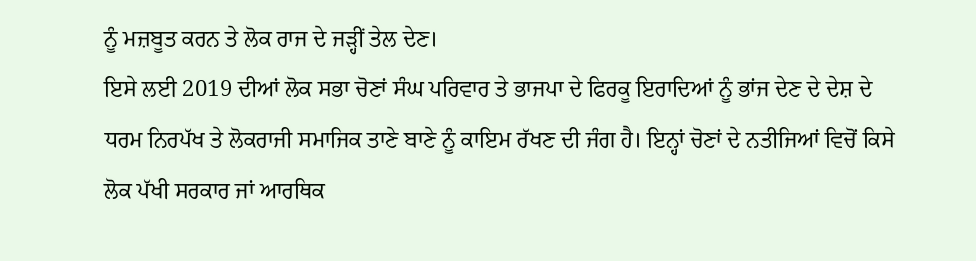ਨੂੰ ਮਜ਼ਬੂਤ ਕਰਨ ਤੇ ਲੋਕ ਰਾਜ ਦੇ ਜੜ੍ਹੀਂ ਤੇਲ ਦੇਣ।
ਇਸੇ ਲਈ 2019 ਦੀਆਂ ਲੋਕ ਸਭਾ ਚੋਣਾਂ ਸੰਘ ਪਰਿਵਾਰ ਤੇ ਭਾਜਪਾ ਦੇ ਫਿਰਕੂ ਇਰਾਦਿਆਂ ਨੂੰ ਭਾਂਜ ਦੇਣ ਦੇ ਦੇਸ਼ ਦੇ ਧਰਮ ਨਿਰਪੱਖ ਤੇ ਲੋਕਰਾਜੀ ਸਮਾਜਿਕ ਤਾਣੇ ਬਾਣੇ ਨੂੰ ਕਾਇਮ ਰੱਖਣ ਦੀ ਜੰਗ ਹੈ। ਇਨ੍ਹਾਂ ਚੋਣਾਂ ਦੇ ਨਤੀਜਿਆਂ ਵਿਚੋਂ ਕਿਸੇ ਲੋਕ ਪੱਖੀ ਸਰਕਾਰ ਜਾਂ ਆਰਥਿਕ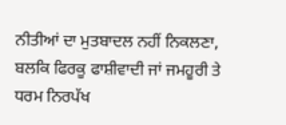ਨੀਤੀਆਂ ਦਾ ਮੁਤਬਾਦਲ ਨਹੀਂ ਨਿਕਲਣਾ, ਬਲਕਿ ਫਿਰਕੂ ਫਾਸ਼ੀਵਾਦੀ ਜਾਂ ਜਮਹੂਰੀ ਤੇ ਧਰਮ ਨਿਰਪੱਖ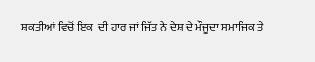ਸ਼ਕਤੀਆਂ ਵਿਚੋਂ ਇਕ  ਦੀ ਹਾਰ ਜਾਂ ਜਿੱਤ ਨੇ ਦੇਸ਼ ਦੇ ਮੌਜੂਦਾ ਸਮਾਜਿਕ ਤੇ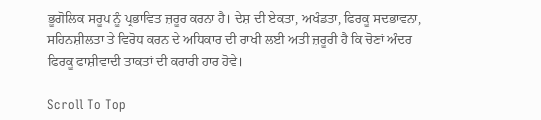ਭੂਗੋਲਿਕ ਸਰੂਪ ਨੂੰ ਪ੍ਰਭਾਵਿਤ ਜ਼ਰੂਰ ਕਰਨਾ ਹੈ। ਦੇਸ਼ ਦੀ ਏਕਤਾ, ਅਖੰਡਤਾ, ਫਿਰਕੂ ਸਦਭਾਵਨਾ, ਸਹਿਨਸ਼ੀਲਤਾ ਤੇ ਵਿਰੋਧ ਕਰਨ ਦੇ ਅਧਿਕਾਰ ਦੀ ਰਾਖੀ ਲਈ ਅਤੀ ਜ਼ਰੂਰੀ ਹੈ ਕਿ ਚੋਣਾਂ ਅੰਦਰ ਫਿਰਕੂ ਫਾਸ਼ੀਵਾਦੀ ਤਾਕਤਾਂ ਦੀ ਕਰਾਰੀ ਹਾਰ ਹੋਵੇ।

Scroll To Top